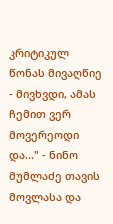კრიტიკულ წონას მივაღწიე - მივხვდი, ამას ჩემით ვერ მოვერეოდი და..." - ნინო მუმლაძე თავის მოვლასა და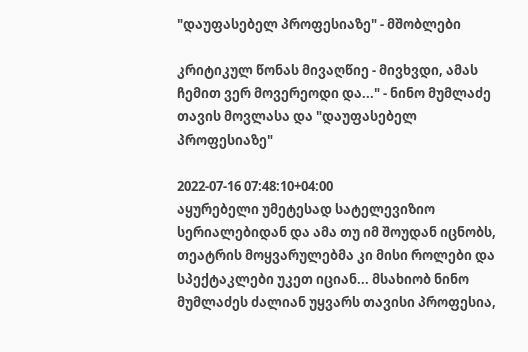"დაუფასებელ პროფესიაზე" - მშობლები

კრიტიკულ წონას მივაღწიე - მივხვდი, ამას ჩემით ვერ მოვერეოდი და..." - ნინო მუმლაძე თავის მოვლასა და "დაუფასებელ პროფესიაზე"

2022-07-16 07:48:10+04:00
აყურებელი უმეტესად სატელევიზიო სერიალებიდან და ამა თუ იმ შოუდან იცნობს, თეატრის მოყვარულებმა კი მისი როლები და სპექტაკლები უკეთ იციან... მსახიობ ნინო მუმლაძეს ძალიან უყვარს თავისი პროფესია,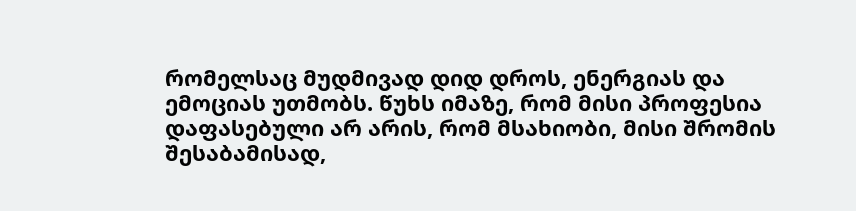რომელსაც მუდმივად დიდ დროს, ენერგიას და ემოციას უთმობს. წუხს იმაზე, რომ მისი პროფესია დაფასებული არ არის, რომ მსახიობი, მისი შრომის შესაბამისად,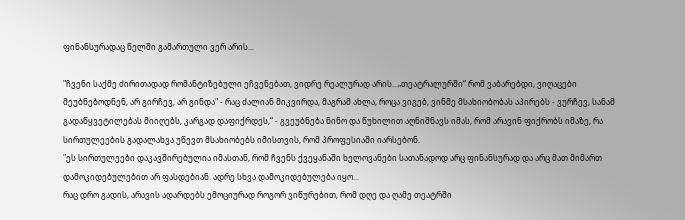ფინანსურადაც წელში გამართული ვერ არის...

"ჩვენი საქმე ძირითადად რომანტიზებული ეჩვენებათ, ვიდრე რეალურად არის...„თეატრალურში“ რომ ვაბარებდი, ვიღაცები მეუბნებოდნენ, არ გირჩევ, არ გინდა" - რაც ძალიან მიკვირდა, მაგრამ ახლა, როცა ვიგებ, ვინმე მსახიობობას აპირებს - ვურჩევ, სანამ გადაწყვეტილებას მიიღებს, კარგად დაფიქრდეს,“ - გვეუბნება ნინო და წუხილით აღნიშნავს იმას, რომ არავინ ფიქრობს იმაზე, რა სირთულეების გადალახვა უწევთ მსახიობებს იმისთვის, რომ პროფესიაში იარსებონ.
"ეს სირთულეები დაკავშირებულია იმასთან, რომ ჩვენს ქვეყანაში ხელოვანები სათანადოდ არც ფინანსურად და არც მათ მიმართ დამოკიდებულებით არ ფასდებიან. ადრე სხვა დამოკიდებულება იყო...
რაც დრო გადის, არავის ადარდებს ემოციურად როგორ ვიწურებით, რომ დღე და ღამე თეატრში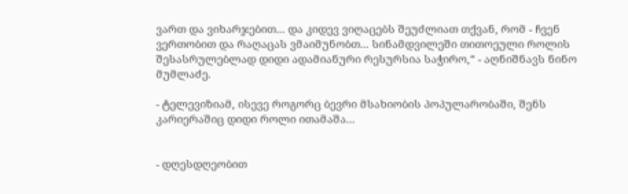ვართ და ვიხარჯებით... და კიდევ ვიღაცებს შეუძლიათ თქვან, რომ - ჩვენ ვერთობით და რაღაცას ვმაიმუნობთ... სინამდვილეში თითოეული როლის შესასრულებლად დიდი ადამიანური რესურსია საჭირო,“ - აღნიშნავს ნინო მუმლაძე.

- ტელევიზიამ, ისევე როგორც ბევრი მსახიობის პოპულარობაში, შენს კარიერაშიც დიდი როლი ითამაშა...


- დღესდღეობით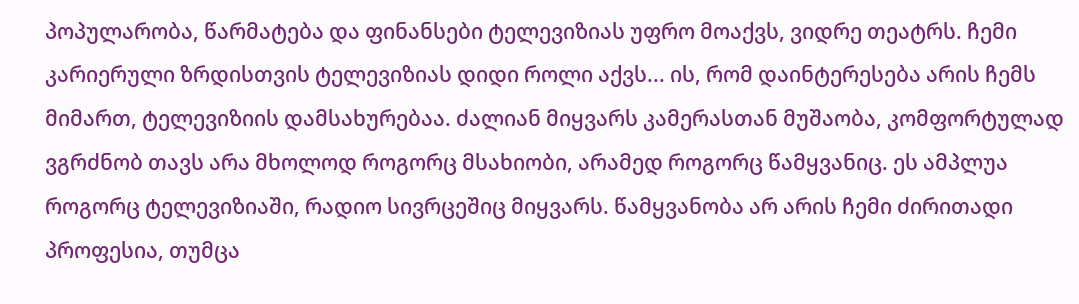პოპულარობა, წარმატება და ფინანსები ტელევიზიას უფრო მოაქვს, ვიდრე თეატრს. ჩემი კარიერული ზრდისთვის ტელევიზიას დიდი როლი აქვს... ის, რომ დაინტერესება არის ჩემს მიმართ, ტელევიზიის დამსახურებაა. ძალიან მიყვარს კამერასთან მუშაობა, კომფორტულად ვგრძნობ თავს არა მხოლოდ როგორც მსახიობი, არამედ როგორც წამყვანიც. ეს ამპლუა როგორც ტელევიზიაში, რადიო სივრცეშიც მიყვარს. წამყვანობა არ არის ჩემი ძირითადი პროფესია, თუმცა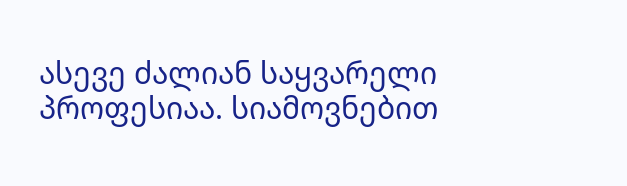ასევე ძალიან საყვარელი პროფესიაა. სიამოვნებით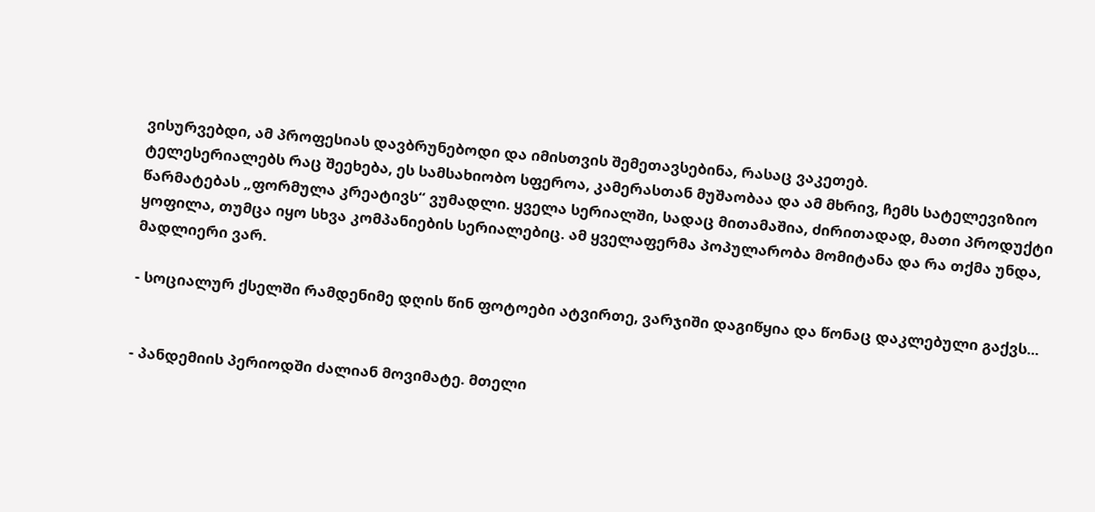ვისურვებდი, ამ პროფესიას დავბრუნებოდი და იმისთვის შემეთავსებინა, რასაც ვაკეთებ.
ტელესერიალებს რაც შეეხება, ეს სამსახიობო სფეროა, კამერასთან მუშაობაა და ამ მხრივ, ჩემს სატელევიზიო წარმატებას „ფორმულა კრეატივს“ ვუმადლი. ყველა სერიალში, სადაც მითამაშია, ძირითადად, მათი პროდუქტი ყოფილა, თუმცა იყო სხვა კომპანიების სერიალებიც. ამ ყველაფერმა პოპულარობა მომიტანა და რა თქმა უნდა, მადლიერი ვარ.

- სოციალურ ქსელში რამდენიმე დღის წინ ფოტოები ატვირთე, ვარჯიში დაგიწყია და წონაც დაკლებული გაქვს...


- პანდემიის პერიოდში ძალიან მოვიმატე. მთელი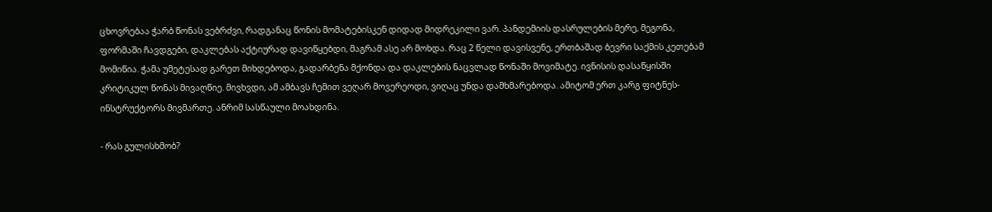ცხოვრებაა ჭარბ წონას ვებრძვი, რადგანაც წონის მომატებისკენ დიდად მიდრეკილი ვარ. პანდემიის დასრულების მერე, მეგონა, ფორმაში ჩავდგები, დაკლებას აქტიურად დავიწყებდი, მაგრამ ასე არ მოხდა. რაც 2 წელი დავისვენე, ერთბაშად ბევრი საქმის კეთებამ მომიწია. ჭამა უმეტესად გარეთ მიხდებოდა, გადარბენა მქონდა და დაკლების ნაცვლად წონაში მოვიმატე. ივნისის დასაწყისში კრიტიკულ წონას მივაღწიე. მივხვდი, ამ ამბავს ჩემით ვეღარ მოვერეოდი, ვიღაც უნდა დამხმარებოდა. ამიტომ ერთ კარგ ფიტნეს-ინსტრუქტორს მივმართე. ანრიმ სასწაული მოახდინა.

- რას გულისხმობ?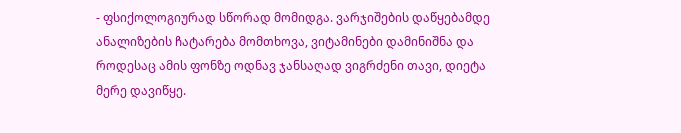- ფსიქოლოგიურად სწორად მომიდგა. ვარჯიშების დაწყებამდე ანალიზების ჩატარება მომთხოვა, ვიტამინები დამინიშნა და როდესაც ამის ფონზე ოდნავ ჯანსაღად ვიგრძენი თავი, დიეტა მერე დავიწყე.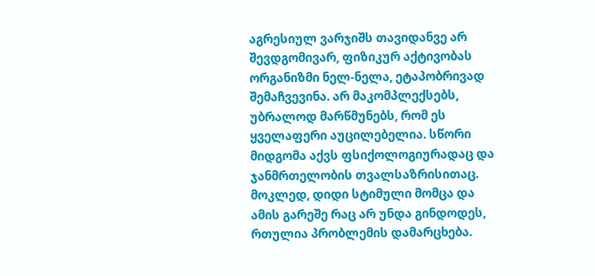აგრესიულ ვარჯიშს თავიდანვე არ შევდგომივარ, ფიზიკურ აქტივობას ორგანიზმი ნელ-ნელა, ეტაპობრივად შემაჩვევინა. არ მაკომპლექსებს, უბრალოდ მარწმუნებს, რომ ეს ყველაფერი აუცილებელია. სწორი მიდგომა აქვს ფსიქოლოგიურადაც და ჯანმრთელობის თვალსაზრისითაც. მოკლედ, დიდი სტიმული მომცა და ამის გარეშე რაც არ უნდა გინდოდეს, რთულია პრობლემის დამარცხება.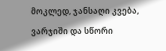მოკლედ, ჯანსაღი კვება, ვარჯიში და სწორი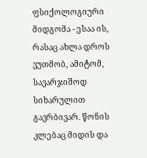ფსიქოლოგიური მიდგომა - ესაა ის, რასაც ახლა დროს ვუთმობ, ამიტომ, სავარჯიშოდ სიხარულით გავრბივარ. წონის კლებაც მიდის და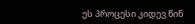ეს პროცესი კიდევ წინ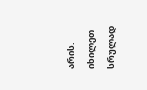არის. იხილეთ სრულად